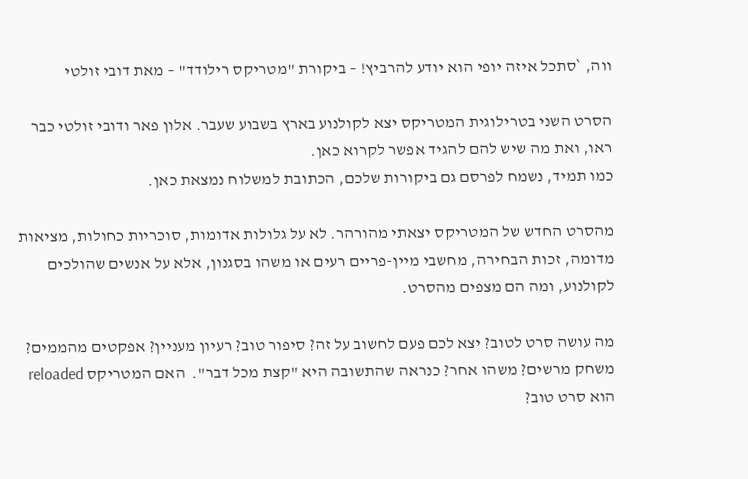ווה, `סתכל איזה יופי הוא יודע להרביץ! – ביקורת "מטריקס רילודד" – מאת דובי זולטי

הסרט השני בטרילוגית המטריקס יצא לקולנוע בארץ בשבוע שעבר. אלון פאר ודובי זולטי כבר ראו, ואת מה שיש להם להגיד אפשר לקרוא כאן.
כמו תמיד, נשמח לפרסם גם ביקורות שלכם, הכתובת למשלוח נמצאת כאן.

מהסרט החדש של המטריקס יצאתי מהורהר. לא על גלולות אדומות, סוכריות כחולות, מציאות מדומה, זכות הבחירה, מחשבי מיין-פריים רעים או משהו בסגנון, אלא על אנשים שהולכים לקולנוע, ומה הם מצפים מהסרט.

מה עושה סרט לטוב? יצא לכם פעם לחשוב על זה? סיפור טוב? רעיון מעניין? אפקטים מהממים? משחק מרשים? משהו אחר? כנראה שהתשובה היא "קצת מכל דבר".  האם המטריקס reloaded הוא סרט טוב?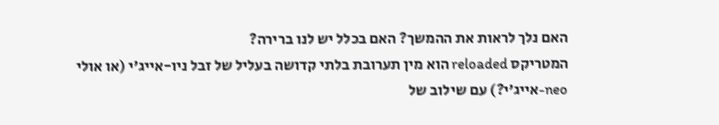האם נלך לראות את ההמשך? האם בכלל יש לנו ברירה?
המטריקס reloaded הוא מין תערובת בלתי קדושה בעליל של זבל ניו-אייג'י (או אולי neo-אייג'י?) עם שילוב של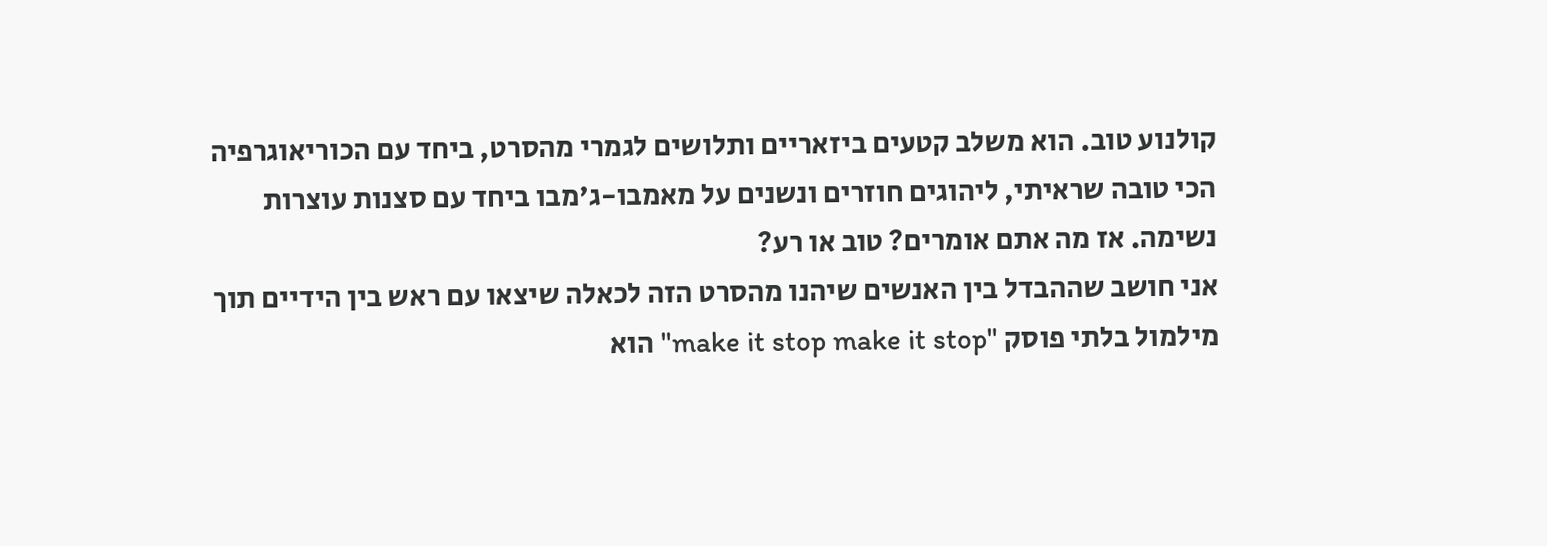קולנוע טוב. הוא משלב קטעים ביזאריים ותלושים לגמרי מהסרט, ביחד עם הכוריאוגרפיה הכי טובה שראיתי, ליהוגים חוזרים ונשנים על מאמבו-ג'מבו ביחד עם סצנות עוצרות נשימה. אז מה אתם אומרים? טוב או רע?
אני חושב שההבדל בין האנשים שיהנו מהסרט הזה לכאלה שיצאו עם ראש בין הידיים תוך מילמול בלתי פוסק "make it stop make it stop" הוא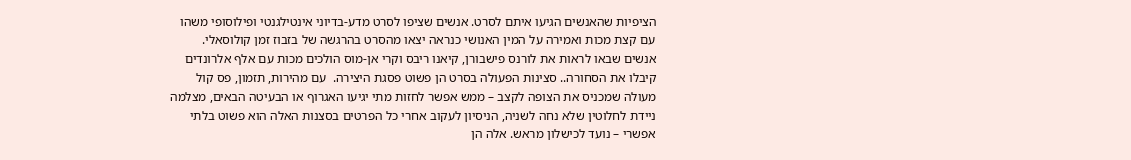הציפיות שהאנשים הגיעו איתם לסרט. אנשים שציפו לסרט מדע-בדיוני אינטילגנטי ופילוסופי משהו עם קצת מכות ואמירה על המין האנושי כנראה יצאו מהסרט בהרגשה של בזבוז זמן קולוסאלי. אנשים שבאו לראות את לורנס פישבורן, קיאנו ריבס וקרי אן-מוס הולכים מכות עם אלף אלרונדים קיבלו את הסחורה.. סצינות הפעולה בסרט הן פשוט פסגת היצירה.  עם מהירות, תזמון, פס קול מעולה שמכניס את הצופה לקצב – ממש אפשר לחזות מתי יגיעו האגרוף או הבעיטה הבאים, מצלמה ניידת לחלוטין שלא נחה לשניה, הניסיון לעקוב אחרי כל הפרטים בסצנות האלה הוא פשוט בלתי אפשרי – נועד לכישלון מראש. אלה הן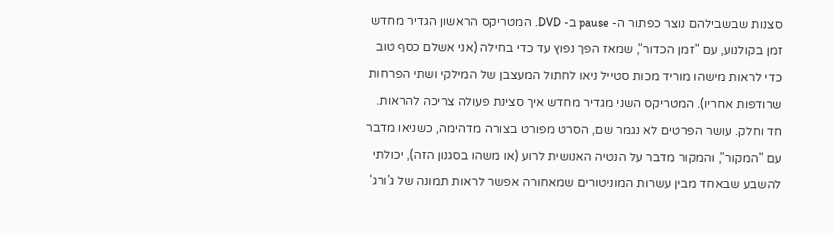סצנות שבשבילהם נוצר כפתור ה- pause ב- DVD. המטריקס הראשון הגדיר מחדש זמן בקולנוע, עם "זמן הכדור", שמאז הפך נפוץ עד כדי בחילה (אני אשלם כסף טוב כדי לראות מישהו מוריד מכות סטייל ניאו לחתול המעצבן של המילקי ושתי הפרחות שרודפות אחריו). המטריקס השני מגדיר מחדש איך סצינת פעולה צריכה להראות. חד וחלק. עושר הפרטים לא נגמר שם, הסרט מפורט בצורה מדהימה, כשניאו מדבר עם "המקור", והמקור מדבר על הנטיה האנושית לרוע (או משהו בסגנון הזה), יכולתי להשבע שבאחד מבין עשרות המוניטורים שמאחורה אפשר לראות תמונה של ג'ורג'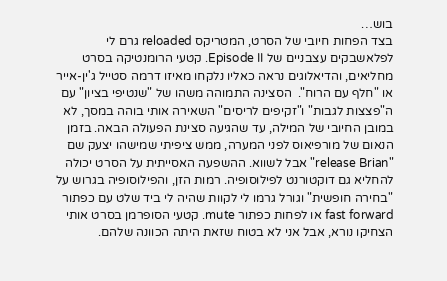בוש…
בצד הפחות חיובי של הסרט, המטריקס reloaded גרם לי לפלאשבקים עצבניים של Episode II. קטעי הרומנטיקה בסרט מחליאים, והדיאלוגים נראה כאליו נלקחו מאיזו דרמה סטייל ג'ין-אייר או "חלף עם הרוח".  הסצינה התמוהה משהו של "שנטיפי בציון" עם ה"פצצות לגבות" ו"זקיפים לריסים" השאירה אותי בוהה במסך, לא במובן החיובי של המילה, עד שהגיעה סצינת הפעולה הבאה. בזמן הנאום של מורפיאוס לפני המערה, ממש ציפיתי שמישהו יצעק שם "release Brian" אבל לשווא. ההשפעה האסייתית על הסרט יכולה להחליא גם דוקטורנט לפילוסופיה. רמות הזן, והפילוסופיה בגרוש על "בחירה חופשית" וגורל גרמו לי לקוות שהיה לי ביד שלט עם כפתור fast forward או לפחות כפתור mute. קטעי הסופרמן בסרט אותי הצחיקו נורא, אבל אני לא בטוח שזאת היתה הכוונה שלהם.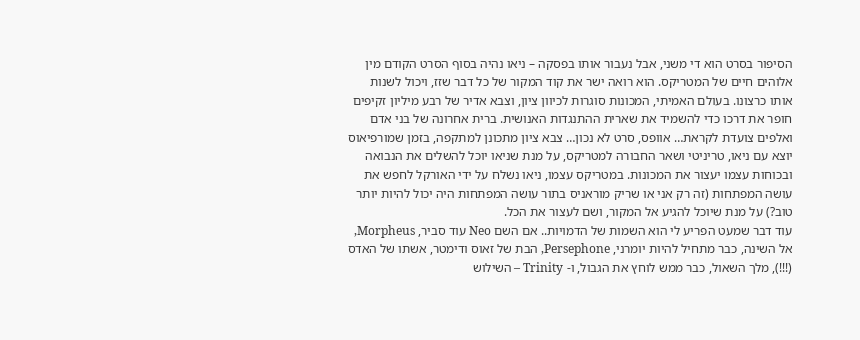הסיפור בסרט הוא די משני, אבל נעבור אותו בפסקה – ניאו נהיה בסוף הסרט הקודם מין אלוהים חיים של המטריקס. הוא רואה ישר את קוד המקור של כל דבר שזז, ויכול לשנות אותו כרצונו. בעולם האמיתי, המכונות סוגרות לכיוון ציון, וצבא אדיר של רבע מיליון זקיפים חופר את דרכו כדי להשמיד את שארית ההתנגדות האנושית. ברית אחרונה של בני אדם ואלפים צועדת לקראת… אוופס, סרט לא נכון… צבא ציון מתכונן למתקפה, בזמן שמורפיאוס יוצא עם ניאו, טריניטי ושאר החבורה למטריקס, על מנת שניאו יוכל להשלים את הנבואה ובכוחות עצמו יעצור את המכונות. במטריקס עצמו, ניאו נשלח על ידי האורקל לחפש את עושה המפתחות (זה רק אני או שריק מוראניס בתור עושה המפתחות היה יכול להיות יותר טוב?) על מנת שיוכל להגיע אל המקור, ושם לעצור את הכל.
עוד דבר שמעט הפריע לי הוא השמות של הדמויות.. אם השם Neo עוד סביר, Morpheus, אל השינה, כבר מתחיל להיות יומרני, Persephone, הבת של זאוס ודימטר, אשתו של האדס (!!!), מלך השאול, כבר ממש לוחץ את הגבול, ו- Trinity – השילוש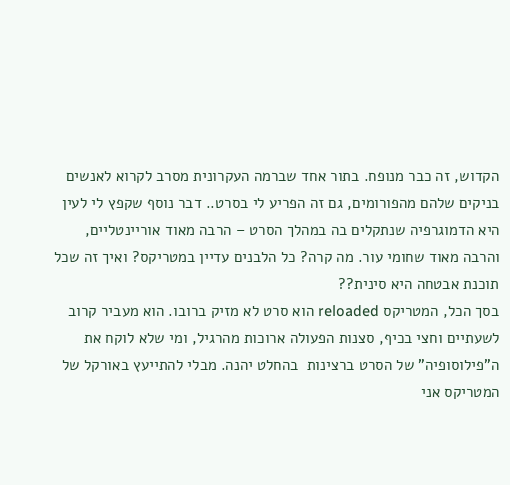הקדוש, זה כבר מנופח. בתור אחד שברמה העקרונית מסרב לקרוא לאנשים בניקים שלהם מהפורומים, גם זה הפריע לי בסרט.. דבר נוסף שקפץ לי לעין היא הדמוגרפיה שנתקלים בה במהלך הסרט – הרבה מאוד אוריינטליים, והרבה מאוד שחומי עור. מה קרה? כל הלבנים עדיין במטריקס? ואיך זה שכל תוכנת אבטחה היא סינית??
בסך הכל, המטריקס reloaded הוא סרט לא מזיק ברובו. הוא מעביר קרוב לשעתיים וחצי בכיף, סצנות הפעולה ארוכות מהרגיל, ומי שלא לוקח את ה"פילוסופיה" של הסרט ברצינות  בהחלט יהנה. מבלי להתייעץ באורקל של המטריקס אני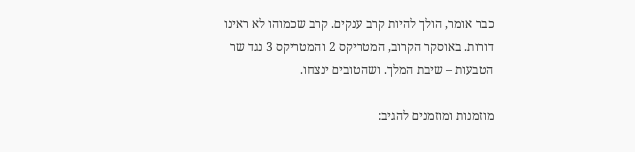כבר אומר, הולך להיות קרב ענקים. קרב שכמוהו לא ראינו דורות. באוסקר הקרוב, המטריקס 2 והמטריקס 3 נגד שר הטבעות – שיבת המלך. ושהטובים ינצחו.

מוזמנות ומוזמנים להגיב: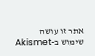אתר זו עושה שימוש ב-Akismet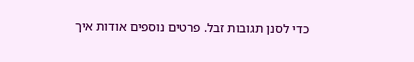כדי לסנן תגובות זבל. פרטים נוספים אודות איך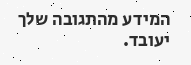המידע מהתגובה שלך יעובד.